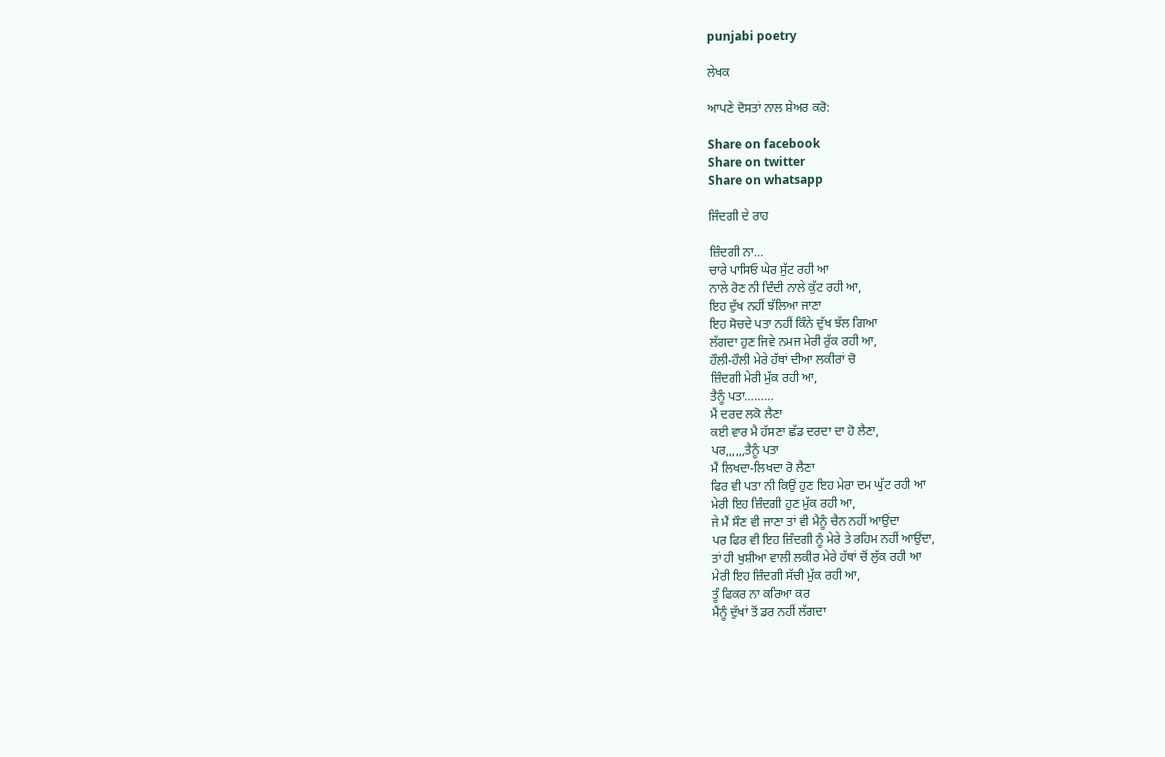punjabi poetry

ਲੇਖਕ

ਆਪਣੇ ਦੋਸਤਾਂ ਨਾਲ ਸ਼ੇਅਰ ਕਰੋ:

Share on facebook
Share on twitter
Share on whatsapp

ਜਿੰਦਗੀ ਦੇ ਰਾਹ

ਜ਼ਿੰਦਗੀ ਨਾ…
ਚਾਰੇ ਪਾਸਿਓ ਘੇਰ ਸੁੱਟ ਰਹੀ ਆ
ਨਾਲੇ ਰੋਣ ਨੀ ਦਿੰਦੀ ਨਾਲੇ ਕੁੱਟ ਰਹੀ ਆ,
ਇਹ ਦੁੱਖ ਨਹੀਂ ਝੱਲਿਆ ਜਾਣਾ
ਇਹ ਸੋਚਦੇ ਪਤਾ ਨਹੀਂ ਕਿੰਨੇ ਦੁੱਖ ਝੱਲ ਗਿਆ
ਲੱਗਦਾ ਹੁਣ ਜਿਵੇ ਨਮਜ ਮੇਰੀ ਰੁੱਕ ਰਹੀ ਆ,
ਹੌਲੀ-ਹੌਲੀ ਮੇਰੇ ਹੱਥਾਂ ਦੀਆ ਲਕੀਰਾਂ ਚੋ
ਜ਼ਿੰਦਗੀ ਮੇਰੀ ਮੁੱਕ ਰਹੀ ਆ,
ਤੈਨੂੰ ਪਤਾ………
ਮੈਂ ਦਰਦ ਲਕੋ ਲੈਣਾ
ਕਈ ਵਾਰ ਮੈ ਹੱਸਣਾ ਛੱਡ ਦਰਦਾ ਦਾ ਹੋ ਲੈਣਾ,
ਪਰ,,,,,,ਤੈਨੂੰ ਪਤਾ
ਮੈਂ ਲਿਖਦਾ-ਲਿਖਦਾ ਰੋ ਲੈਣਾ
ਫਿਰ ਵੀ ਪਤਾ ਨੀ ਕਿਉਂ ਹੁਣ ਇਹ ਮੇਰਾ ਦਮ ਘੁੱਟ ਰਹੀ ਆ
ਮੇਰੀ ਇਹ ਜ਼ਿੰਦਗੀ ਹੁਣ ਮੁੱਕ ਰਹੀ ਆ,
ਜੇ ਮੈਂ ਸੌਣ ਵੀ ਜਾਣਾ ਤਾਂ ਵੀ ਮੈਨੂੰ ਚੈਨ ਨਹੀਂ ਆਉਂਦਾ
ਪਰ ਫਿਰ ਵੀ ਇਹ ਜ਼ਿੰਦਗੀ ਨੂੰ ਮੇਰੇ ਤੇ ਰਹਿਮ ਨਹੀਂ ਆਉਂਦਾ,
ਤਾਂ ਹੀ ਖੁਸ਼ੀਆ ਵਾਲੀ ਲਕੀਰ ਮੇਰੇ ਹੱਥਾਂ ਚੋਂ ਲੁੱਕ ਰਹੀ ਆ
ਮੇਰੀ ਇਹ ਜ਼ਿੰਦਗੀ ਸੱਚੀ ਮੁੱਕ ਰਹੀ ਆ,
ਤੂੰ ਫਿਕਰ ਨਾ ਕਰਿਆ ਕਰ
ਮੈਂਨੂੰ ਦੁੱਖਾਂ ਤੋਂ ਡਰ ਨਹੀਂ ਲੱਗਦਾ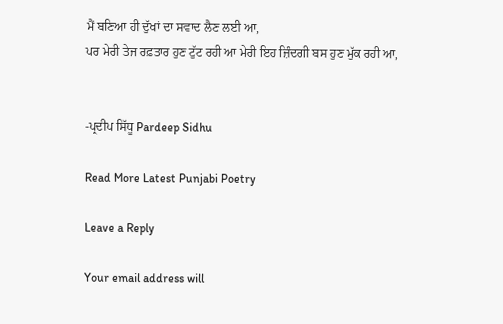ਮੈਂ ਬਣਿਆ ਹੀ ਦੁੱਖਾਂ ਦਾ ਸਵਾਦ ਲੈਣ ਲਈ ਆ,
ਪਰ ਮੇਰੀ ਤੇਜ ਰਫ਼ਤਾਰ ਹੁਣ ਟੁੱਟ ਰਹੀ ਆ ਮੇਰੀ ਇਹ ਜ਼ਿੰਦਗੀ ਬਸ ਹੁਣ ਮੁੱਕ ਰਹੀ ਆ,


-ਪ੍ਰਦੀਪ ਸਿੱਧੂ Pardeep Sidhu

Read More Latest Punjabi Poetry

Leave a Reply

Your email address will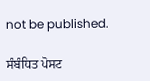not be published.

ਸੰਬੰਧਿਤ ਪੋਸਟ